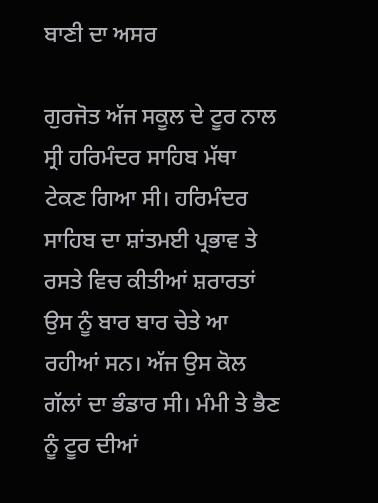ਬਾਣੀ ਦਾ ਅਸਰ

ਗੁਰਜੋਤ ਅੱਜ ਸਕੂਲ ਦੇ ਟੂਰ ਨਾਲ ਸ੍ਰੀ ਹਰਿਮੰਦਰ ਸਾਹਿਬ ਮੱਥਾ ਟੇਕਣ ਗਿਆ ਸੀ। ਹਰਿਮੰਦਰ ਸਾਹਿਬ ਦਾ ਸ਼ਾਂਤਮਈ ਪ੍ਰਭਾਵ ਤੇ ਰਸਤੇ ਵਿਚ ਕੀਤੀਆਂ ਸ਼ਰਾਰਤਾਂ ਉਸ ਨੂੰ ਬਾਰ ਬਾਰ ਚੇਤੇ ਆ ਰਹੀਆਂ ਸਨ। ਅੱਜ ਉਸ ਕੋਲ ਗੱਲਾਂ ਦਾ ਭੰਡਾਰ ਸੀ। ਮੰਮੀ ਤੇ ਭੈਣ ਨੂੰ ਟੂਰ ਦੀਆਂ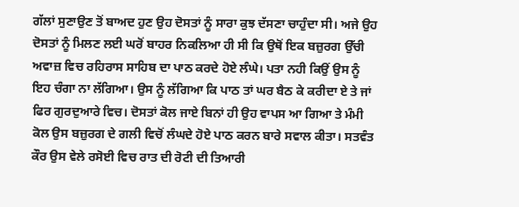ਗੱਲਾਂ ਸੁਣਾਉਣ ਤੋਂ ਬਾਅਦ ਹੁਣ ਉਹ ਦੋਸਤਾਂ ਨੂੰ ਸਾਰਾ ਕੁਝ ਦੱਸਣਾ ਚਾਹੁੰਦਾ ਸੀ। ਅਜੇ ਉਹ ਦੋਸਤਾਂ ਨੂੰ ਮਿਲਣ ਲਈ ਘਰੋਂ ਬਾਹਰ ਨਿਕਲਿਆ ਹੀ ਸੀ ਕਿ ਉਥੋਂ ਇਕ ਬਜ਼ੁਰਗ ਉੱਚੀ ਅਵਾਜ਼ ਵਿਚ ਰਹਿਰਾਸ ਸਾਹਿਬ ਦਾ ਪਾਠ ਕਰਦੇ ਹੋਏ ਲੰਘੇ। ਪਤਾ ਨਹੀ ਕਿਉਂ ਉਸ ਨੂੰ ਇਹ ਚੰਗਾ ਨਾ ਲੱਗਿਆ। ਉਸ ਨੂੰ ਲੱਗਿਆ ਕਿ ਪਾਠ ਤਾਂ ਘਰ ਬੈਠ ਕੇ ਕਰੀਦਾ ਏ ਤੇ ਜਾਂ ਫਿਰ ਗੁਰਦੁਆਰੇ ਵਿਚ। ਦੋਸਤਾਂ ਕੋਲ ਜਾਏ ਬਿਨਾਂ ਹੀ ਉਹ ਵਾਪਸ ਆ ਗਿਆ ਤੇ ਮੰਮੀ ਕੋਲ ਉਸ ਬਜ਼ੁਰਗ ਦੇ ਗਲੀ ਵਿਚੋਂ ਲੰਘਦੇ ਹੋਏ ਪਾਠ ਕਰਨ ਬਾਰੇ ਸਵਾਲ ਕੀਤਾ। ਸਤਵੰਤ ਕੌਰ ਉਸ ਵੇਲੇ ਰਸੋਈ ਵਿਚ ਰਾਤ ਦੀ ਰੋਟੀ ਦੀ ਤਿਆਰੀ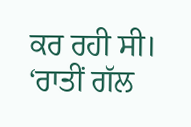ਕਰ ਰਹੀ ਸੀ। ‘ਰਾਤੀਂ ਗੱਲ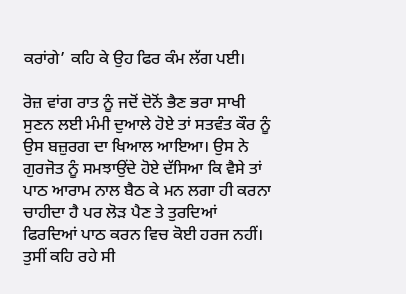ਕਰਾਂਗੇ’ ਕਹਿ ਕੇ ਉਹ ਫਿਰ ਕੰਮ ਲੱਗ ਪਈ।

ਰੋਜ਼ ਵਾਂਗ ਰਾਤ ਨੂੰ ਜਦੋਂ ਦੋਨੋਂ ਭੈਣ ਭਰਾ ਸਾਖੀ ਸੁਣਨ ਲਈ ਮੰਮੀ ਦੁਆਲੇ ਹੋਏ ਤਾਂ ਸਤਵੰਤ ਕੌਰ ਨੂੰ ਉਸ ਬਜ਼ੁਰਗ ਦਾ ਖਿਆਲ ਆਇਆ। ਉਸ ਨੇ ਗੁਰਜੋਤ ਨੂੰ ਸਮਝਾਉਂਦੇ ਹੋਏ ਦੱਸਿਆ ਕਿ ਵੈਸੇ ਤਾਂ ਪਾਠ ਆਰਾਮ ਨਾਲ ਬੈਠ ਕੇ ਮਨ ਲਗਾ ਹੀ ਕਰਨਾ ਚਾਹੀਦਾ ਹੈ ਪਰ ਲੋੜ ਪੈਣ ਤੇ ਤੁਰਦਿਆਂ ਫਿਰਦਿਆਂ ਪਾਠ ਕਰਨ ਵਿਚ ਕੋਈ ਹਰਜ ਨਹੀਂ। ਤੁਸੀਂ ਕਹਿ ਰਹੇ ਸੀ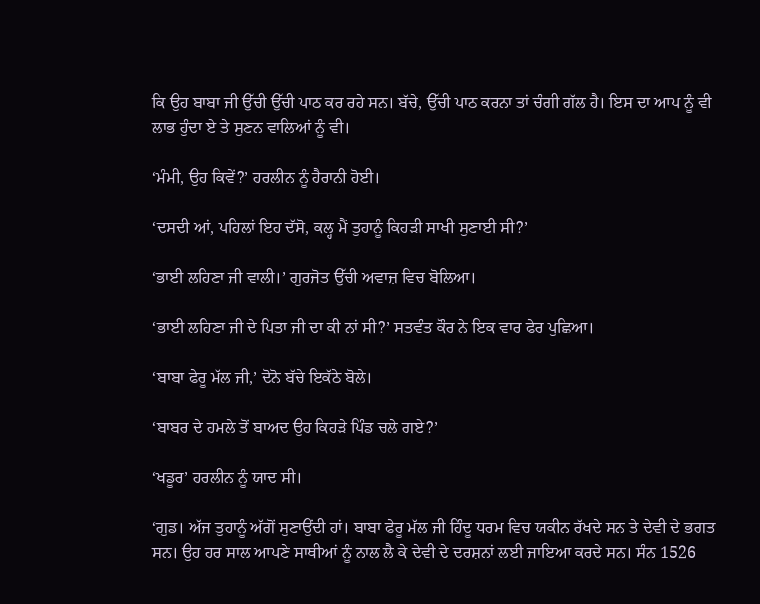ਕਿ ਉਹ ਬਾਬਾ ਜੀ ਉੱਚੀ ਉੱਚੀ ਪਾਠ ਕਰ ਰਹੇ ਸਨ। ਬੱਚੇ, ਉੱਚੀ ਪਾਠ ਕਰਨਾ ਤਾਂ ਚੰਗੀ ਗੱਲ ਹੈ। ਇਸ ਦਾ ਆਪ ਨੂੰ ਵੀ ਲਾਭ ਹੁੰਦਾ ਏ ਤੇ ਸੁਣਨ ਵਾਲਿਆਂ ਨੂੰ ਵੀ।

‘ਮੰਮੀ, ਉਹ ਕਿਵੇਂ?’ ਹਰਲੀਨ ਨੂੰ ਹੈਰਾਨੀ ਹੋਈ।

‘ਦਸਦੀ ਆਂ, ਪਹਿਲਾਂ ਇਹ ਦੱਸੋ, ਕਲ੍ਹ ਮੈਂ ਤੁਹਾਨੂੰ ਕਿਹੜੀ ਸਾਖੀ ਸੁਣਾਈ ਸੀ?’

‘ਭਾਈ ਲਹਿਣਾ ਜੀ ਵਾਲੀ।’ ਗੁਰਜੋਤ ਉੱਚੀ ਅਵਾਜ਼ ਵਿਚ ਬੋਲਿਆ।

‘ਭਾਈ ਲਹਿਣਾ ਜੀ ਦੇ ਪਿਤਾ ਜੀ ਦਾ ਕੀ ਨਾਂ ਸੀ?’ ਸਤਵੰਤ ਕੌਰ ਨੇ ਇਕ ਵਾਰ ਫੇਰ ਪੁਛਿਆ।

‘ਬਾਬਾ ਫੇਰੂ ਮੱਲ ਜੀ,’ ਦੋਨੋ ਬੱਚੇ ਇਕੱਠੇ ਬੋਲੇ।

‘ਬਾਬਰ ਦੇ ਹਮਲੇ ਤੋਂ ਬਾਅਦ ਉਹ ਕਿਹੜੇ ਪਿੰਡ ਚਲੇ ਗਏ?’

‘ਖਡੂਰ’ ਹਰਲੀਨ ਨੂੰ ਯਾਦ ਸੀ।

‘ਗੁਡ। ਅੱਜ ਤੁਹਾਨੂੰ ਅੱਗੋਂ ਸੁਣਾਉਂਦੀ ਹਾਂ। ਬਾਬਾ ਫੇਰੂ ਮੱਲ ਜੀ ਹਿੰਦੂ ਧਰਮ ਵਿਚ ਯਕੀਨ ਰੱਖਦੇ ਸਨ ਤੇ ਦੇਵੀ ਦੇ ਭਗਤ ਸਨ। ਉਹ ਹਰ ਸਾਲ ਆਪਣੇ ਸਾਥੀਆਂ ਨੂੰ ਨਾਲ ਲੈ ਕੇ ਦੇਵੀ ਦੇ ਦਰਸ਼ਨਾਂ ਲਈ ਜਾਇਆ ਕਰਦੇ ਸਨ। ਸੰਨ 1526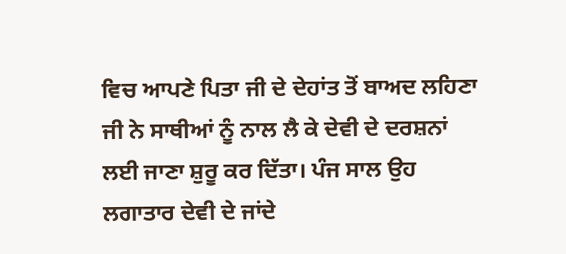ਵਿਚ ਆਪਣੇ ਪਿਤਾ ਜੀ ਦੇ ਦੇਹਾਂਤ ਤੋਂ ਬਾਅਦ ਲਹਿਣਾ ਜੀ ਨੇ ਸਾਥੀਆਂ ਨੂੰ ਨਾਲ ਲੈ ਕੇ ਦੇਵੀ ਦੇ ਦਰਸ਼ਨਾਂ ਲਈ ਜਾਣਾ ਸ਼ੁਰੂ ਕਰ ਦਿੱਤਾ। ਪੰਜ ਸਾਲ ਉਹ ਲਗਾਤਾਰ ਦੇਵੀ ਦੇ ਜਾਂਦੇ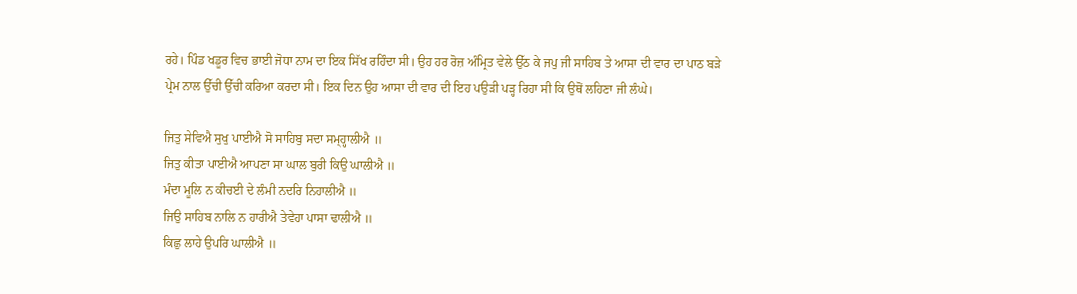ਰਹੇ। ਪਿੰਡ ਖਡੂਰ ਵਿਚ ਭਾਈ ਜੋਧਾ ਨਾਮ ਦਾ ਇਕ ਸਿੱਖ ਰਹਿੰਦਾ ਸੀ। ਉਹ ਹਰ ਰੋਜ਼ ਅੰਮ੍ਰਿਤ ਵੇਲੇ ਉੱਠ ਕੇ ਜਪੁ ਜੀ ਸਾਹਿਬ ਤੇ ਆਸਾ ਦੀ ਵਾਰ ਦਾ ਪਾਠ ਬੜੇ ਪ੍ਰੇਮ ਨਾਲ ਉੱਚੀ ਉੱਚੀ ਕਰਿਆ ਕਰਦਾ ਸੀ। ਇਕ ਦਿਨ ਉਹ ਆਸਾ ਦੀ ਵਾਰ ਦੀ ਇਹ ਪਉੜੀ ਪੜ੍ਹ ਰਿਹਾ ਸੀ ਕਿ ਉਥੋਂ ਲਹਿਣਾ ਜੀ ਲੰਘੇ।

ਜਿਤੁ ਸੇਵਿਐ ਸੁਖੁ ਪਾਈਐ ਸੋ ਸਾਹਿਬੁ ਸਦਾ ਸਮ੍ਹ੍ਹਾਲੀਐ ॥
ਜਿਤੁ ਕੀਤਾ ਪਾਈਐ ਆਪਣਾ ਸਾ ਘਾਲ ਬੁਰੀ ਕਿਉ ਘਾਲੀਐ ॥
ਮੰਦਾ ਮੂਲਿ ਨ ਕੀਚਈ ਦੇ ਲੰਮੀ ਨਦਰਿ ਨਿਹਾਲੀਐ ॥
ਜਿਉ ਸਾਹਿਬ ਨਾਲਿ ਨ ਹਾਰੀਐ ਤੇਵੇਹਾ ਪਾਸਾ ਢਾਲੀਐ ॥
ਕਿਛੁ ਲਾਹੇ ਉਪਰਿ ਘਾਲੀਐ ॥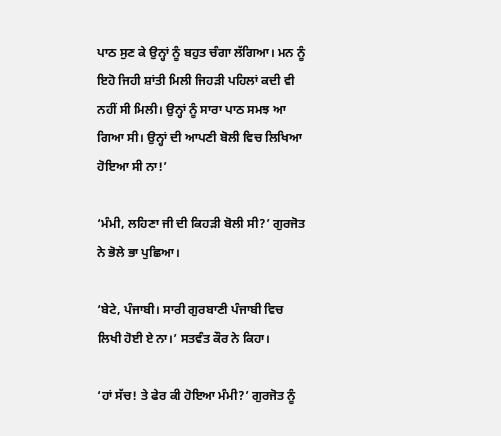ਪਾਠ ਸੁਣ ਕੇ ਉਨ੍ਹਾਂ ਨੂੰ ਬਹੁਤ ਚੰਗਾ ਲੱਗਿਆ। ਮਨ ਨੂੰ ਇਹੋ ਜਿਹੀ ਸ਼ਾਂਤੀ ਮਿਲੀ ਜਿਹੜੀ ਪਹਿਲਾਂ ਕਦੀ ਵੀ ਨਹੀਂ ਸੀ ਮਿਲੀ। ਉਨ੍ਹਾਂ ਨੂੰ ਸਾਰਾ ਪਾਠ ਸਮਝ ਆ ਗਿਆ ਸੀ। ਉਨ੍ਹਾਂ ਦੀ ਆਪਣੀ ਬੋਲੀ ਵਿਚ ਲਿਖਿਆ ਹੋਇਆ ਸੀ ਨਾ!’

‘ਮੰਮੀ, ਲਹਿਣਾ ਜੀ ਦੀ ਕਿਹੜੀ ਬੋਲੀ ਸੀ?’ ਗੁਰਜੋਤ ਨੇ ਭੋਲੇ ਭਾ ਪੁਛਿਆ।

‘ਬੇਟੇ, ਪੰਜਾਬੀ। ਸਾਰੀ ਗੁਰਬਾਣੀ ਪੰਜਾਬੀ ਵਿਚ ਲਿਖੀ ਹੋਈ ਏ ਨਾ।’ ਸਤਵੰਤ ਕੌਰ ਨੇ ਕਿਹਾ।

‘ਹਾਂ ਸੱਚ! ਤੇ ਫੇਰ ਕੀ ਹੋਇਆ ਮੰਮੀ?’ ਗੁਰਜੋਤ ਨੂੰ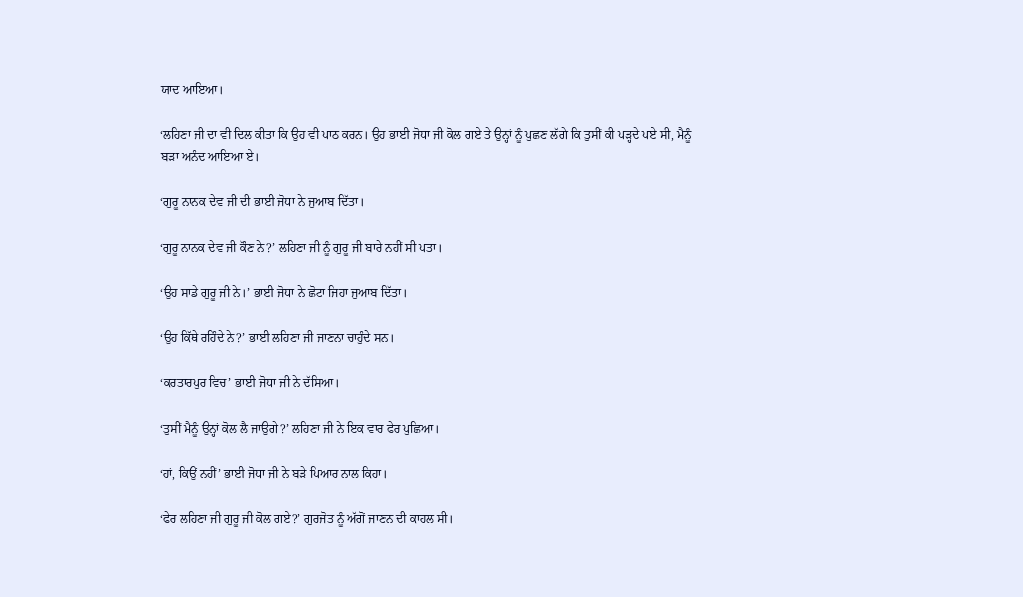ਯਾਦ ਆਇਆ।

‘ਲਹਿਣਾ ਜੀ ਦਾ ਵੀ ਦਿਲ ਕੀਤਾ ਕਿ ਉਹ ਵੀ ਪਾਠ ਕਰਨ। ਉਹ ਭਾਈ ਜੋਧਾ ਜੀ ਕੋਲ ਗਏ ਤੇ ਉਨ੍ਹਾਂ ਨੂੰ ਪੁਛਣ ਲੱਗੇ ਕਿ ਤੁਸੀਂ ਕੀ ਪੜ੍ਹਦੇ ਪਏ ਸੀ, ਮੈਨੂੰ ਬੜਾ ਅਨੰਦ ਆਇਆ ਏ।

‘ਗੁਰੂ ਨਾਨਕ ਦੇਵ ਜੀ ਦੀ ਭਾਈ ਜੋਧਾ ਨੇ ਜੁਆਬ ਦਿੱਤਾ।

‘ਗੁਰੂ ਨਾਨਕ ਦੇਵ ਜੀ ਕੌਣ ਨੇ?’ ਲਹਿਣਾ ਜੀ ਨੂੰ ਗੁਰੂ ਜੀ ਬਾਰੇ ਨਹੀਂ ਸੀ ਪਤਾ।

‘ਉਹ ਸਾਡੇ ਗੁਰੂ ਜੀ ਨੇ।’ ਭਾਈ ਜੋਧਾ ਨੇ ਛੋਟਾ ਜਿਹਾ ਜੁਆਬ ਦਿੱਤਾ।

‘ਉਹ ਕਿੱਥੇ ਰਹਿੰਦੇ ਨੇ?’ ਭਾਈ ਲਹਿਣਾ ਜੀ ਜਾਣਨਾ ਚਾਹੁੰਦੇ ਸਨ।

‘ਕਰਤਾਰਪੁਰ ਵਿਚ’ ਭਾਈ ਜੋਧਾ ਜੀ ਨੇ ਦੱਸਿਆ।

‘ਤੁਸੀਂ ਮੈਨੂੰ ਉਨ੍ਹਾਂ ਕੋਲ ਲੈ ਜਾਉਗੇ?’ ਲਹਿਣਾ ਜੀ ਨੇ ਇਕ ਵਾਰ ਫੇਰ ਪੁਛਿਆ।

‘ਹਾਂ, ਕਿਉਂ ਨਹੀਂ’ ਭਾਈ ਜੋਧਾ ਜੀ ਨੇ ਬੜੇ ਪਿਆਰ ਨਾਲ ਕਿਹਾ।

‘ਫੇਰ ਲਹਿਣਾ ਜੀ ਗੁਰੂ ਜੀ ਕੋਲ ਗਏ?’ ਗੁਰਜੋਤ ਨੂੰ ਅੱਗੋਂ ਜਾਣਨ ਦੀ ਕਾਹਲ ਸੀ।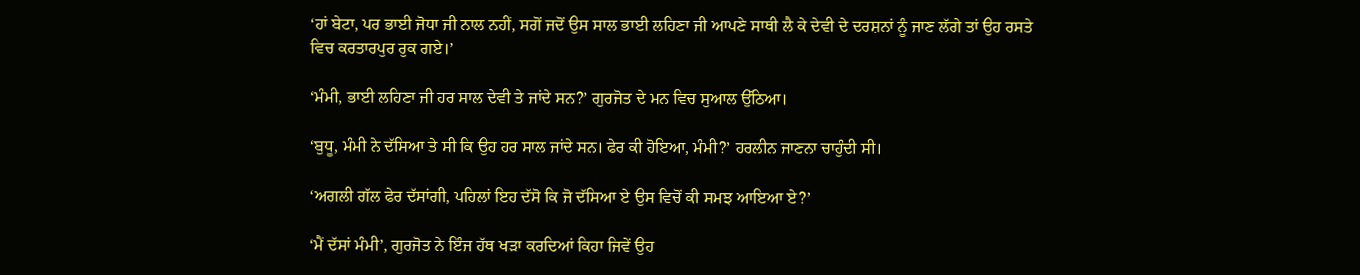‘ਹਾਂ ਬੇਟਾ, ਪਰ ਭਾਈ ਜੋਧਾ ਜੀ ਨਾਲ ਨਹੀਂ, ਸਗੋਂ ਜਦੋਂ ਉਸ ਸਾਲ ਭਾਈ ਲਹਿਣਾ ਜੀ ਆਪਣੇ ਸਾਥੀ ਲੈ ਕੇ ਦੇਵੀ ਦੇ ਦਰਸ਼ਨਾਂ ਨੂੰ ਜਾਣ ਲੱਗੇ ਤਾਂ ਉਹ ਰਸਤੇ ਵਿਚ ਕਰਤਾਰਪੁਰ ਰੁਕ ਗਏ।’

‘ਮੰਮੀ, ਭਾਈ ਲਹਿਣਾ ਜੀ ਹਰ ਸਾਲ ਦੇਵੀ ਤੇ ਜਾਂਦੇ ਸਨ?’ ਗੁਰਜੋਤ ਦੇ ਮਨ ਵਿਚ ਸੁਆਲ ਉੱਠਿਆ।

‘ਬੁਧੂ, ਮੰਮੀ ਨੇ ਦੱਸਿਆ ਤੇ ਸੀ ਕਿ ਉਹ ਹਰ ਸਾਲ ਜਾਂਦੇ ਸਨ। ਫੇਰ ਕੀ ਹੋਇਆ, ਮੰਮੀ?’ ਹਰਲੀਨ ਜਾਣਨਾ ਚਾਹੁੰਦੀ ਸੀ।

‘ਅਗਲੀ ਗੱਲ ਫੇਰ ਦੱਸਾਂਗੀ, ਪਹਿਲਾਂ ਇਹ ਦੱਸੋ ਕਿ ਜੋ ਦੱਸਿਆ ਏ ਉਸ ਵਿਚੋਂ ਕੀ ਸਮਝ ਆਇਆ ਏ?’

‘ਮੈਂ ਦੱਸਾਂ ਮੰਮੀ’, ਗੁਰਜੋਤ ਨੇ ਇੰਜ ਹੱਥ ਖੜਾ ਕਰਦਿਆਂ ਕਿਹਾ ਜਿਵੇਂ ਉਹ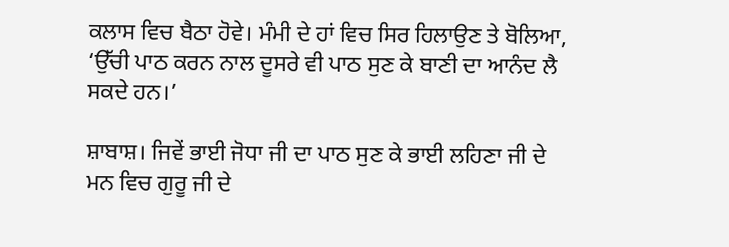ਕਲਾਸ ਵਿਚ ਬੈਠਾ ਹੋਵੇ। ਮੰਮੀ ਦੇ ਹਾਂ ਵਿਚ ਸਿਰ ਹਿਲਾਉਣ ਤੇ ਬੋਲਿਆ, ‘ਉੱਚੀ ਪਾਠ ਕਰਨ ਨਾਲ ਦੂਸਰੇ ਵੀ ਪਾਠ ਸੁਣ ਕੇ ਬਾਣੀ ਦਾ ਆਨੰਦ ਲੈ ਸਕਦੇ ਹਨ।’

ਸ਼ਾਬਾਸ਼। ਜਿਵੇਂ ਭਾਈ ਜੋਧਾ ਜੀ ਦਾ ਪਾਠ ਸੁਣ ਕੇ ਭਾਈ ਲਹਿਣਾ ਜੀ ਦੇ ਮਨ ਵਿਚ ਗੁਰੂ ਜੀ ਦੇ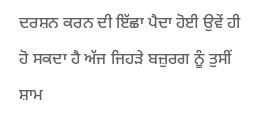ਦਰਸ਼ਨ ਕਰਨ ਦੀ ਇੱਛਾ ਪੈਦਾ ਹੋਈ ਉਵੇਂ ਹੀ ਹੋ ਸਕਦਾ ਹੈ ਅੱਜ ਜਿਹੜੇ ਬਜ਼ੁਰਗ ਨੂੰ ਤੁਸੀਂ ਸ਼ਾਮ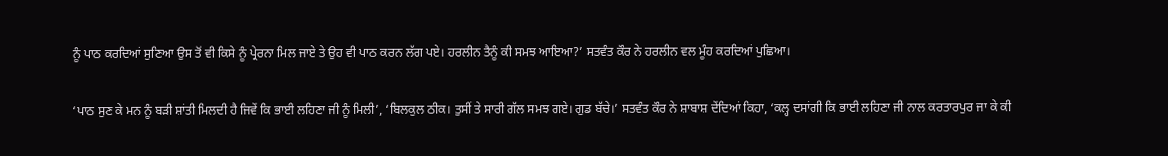ਨੂੰ ਪਾਠ ਕਰਦਿਆਂ ਸੁਣਿਆ ਉਸ ਤੋਂ ਵੀ ਕਿਸੇ ਨੂੰ ਪ੍ਰੇਰਨਾ ਮਿਲ ਜਾਏ ਤੇ ਉਹ ਵੀ ਪਾਠ ਕਰਨ ਲੱਗ ਪਏ। ਹਰਲੀਨ ਤੈਨੂੰ ਕੀ ਸਮਝ ਆਇਆ?’ ਸਤਵੰਤ ਕੌਰ ਨੇ ਹਰਲੀਨ ਵਲ ਮੂੰਹ ਕਰਦਿਆਂ ਪੁਛਿਆ।

‘ਪਾਠ ਸੁਣ ਕੇ ਮਨ ਨੂੰ ਬੜੀ ਸ਼ਾਂਤੀ ਮਿਲਦੀ ਹੈ ਜਿਵੇਂ ਕਿ ਭਾਈ ਲਹਿਣਾ ਜੀ ਨੂੰ ਮਿਲੀ’, ‘ਬਿਲਕੁਲ ਠੀਕ। ਤੁਸੀਂ ਤੇ ਸਾਰੀ ਗੱਲ ਸਮਝ ਗਏ। ਗੁਡ ਬੱਚੇ।’ ਸਤਵੰਤ ਕੌਰ ਨੇ ਸ਼ਾਬਾਸ਼ ਦੇਂਦਿਆਂ ਕਿਹਾ, ‘ਕਲ੍ਹ ਦਸਾਂਗੀ ਕਿ ਭਾਈ ਲਹਿਣਾ ਜੀ ਨਾਲ ਕਰਤਾਰਪੁਰ ਜਾ ਕੇ ਕੀ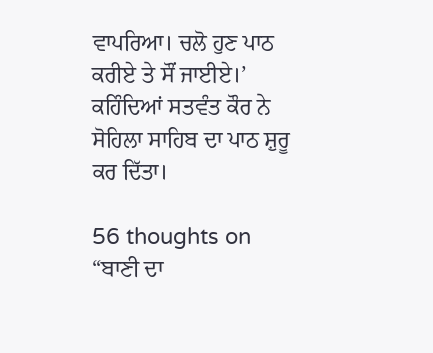ਵਾਪਰਿਆ। ਚਲੋ ਹੁਣ ਪਾਠ ਕਰੀਏ ਤੇ ਸੌਂ ਜਾਈਏ।’ ਕਹਿੰਦਿਆਂ ਸਤਵੰਤ ਕੌਰ ਨੇ ਸੋਹਿਲਾ ਸਾਹਿਬ ਦਾ ਪਾਠ ਸ਼ੁਰੂ ਕਰ ਦਿੱਤਾ।

56 thoughts on “ਬਾਣੀ ਦਾ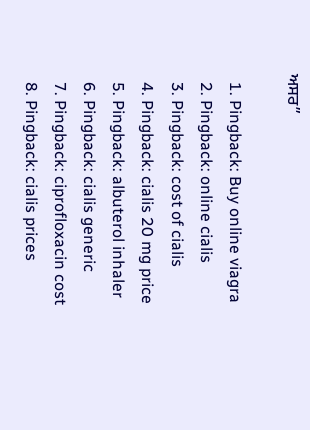ਅਸਰ”

  1. Pingback: Buy online viagra
  2. Pingback: online cialis
  3. Pingback: cost of cialis
  4. Pingback: cialis 20 mg price
  5. Pingback: albuterol inhaler
  6. Pingback: cialis generic
  7. Pingback: ciprofloxacin cost
  8. Pingback: cialis prices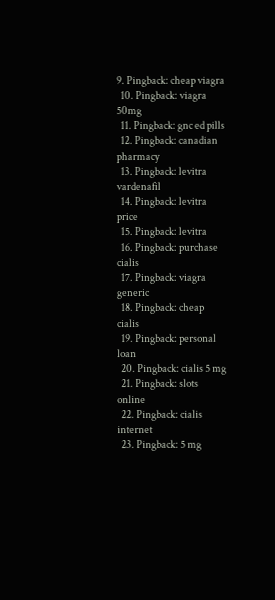9. Pingback: cheap viagra
  10. Pingback: viagra 50mg
  11. Pingback: gnc ed pills
  12. Pingback: canadian pharmacy
  13. Pingback: levitra vardenafil
  14. Pingback: levitra price
  15. Pingback: levitra
  16. Pingback: purchase cialis
  17. Pingback: viagra generic
  18. Pingback: cheap cialis
  19. Pingback: personal loan
  20. Pingback: cialis 5 mg
  21. Pingback: slots online
  22. Pingback: cialis internet
  23. Pingback: 5 mg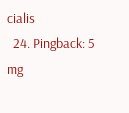cialis
  24. Pingback: 5 mg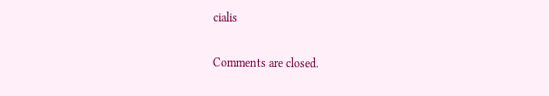cialis

Comments are closed.